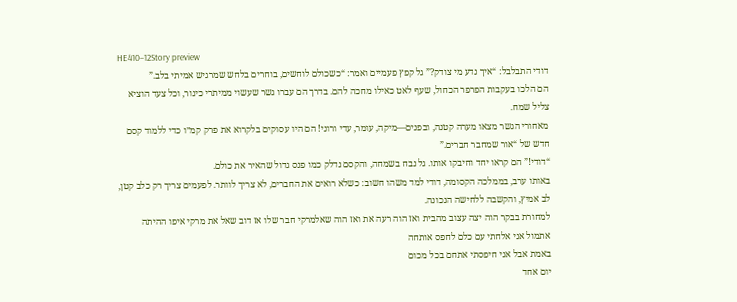HE410–12Story preview
דודי התבלבל: “איך נדע מי צודק?” גל קפץ פעמיים ואמר: “כשכולם לוחשים, בוחרים בלחש שמרגיש אמיתי בלב.”
הם הלכו בעקבות הפרפר הכחול, שעף לאט כאילו מחכה להם. בדרך הם עברו גשר שעשוי ממיתרי כינור, וכל צעד הוציא צליל שמח.
מאחורי הגשר מצאו מערה קטנה, ובפנים—מיקה, עומר, עדי ורוני! הם היו עסוקים בלקרוא את פרק קמ״ו כדי ללמוד קסם חדש של “אור שמחבר חברים.”
“דודי!” הם קראו יחד וחיבקו אותו. גל נבח בשמחה, והקסם נדלק כמו פנס גדול שהאיר את כולם.
באותו ערב, בממלכה הקסומה, דודי למד משהו חשוב: כשלא רואים את החברים, לא צריך לוותר. לפעמים צריך רק כלב קטן, לב אמיץ, והקשבה ללחישה הנכונה.
למחורת בבקר הוה יצה עצוב מהבית ואז הוה רעה את ואז הוה שאלמרקי חבר שלו אז דוב שאל את מרקי איפו ההיתה אתמול אני אלחתי עם כלם לחפס אותחה
באמת אבל אני חיפסתי אתחם בכל מכום
יום אחד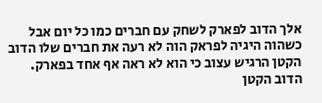אלך הדוב לפארק לשחק עם חברים כמו כל יום אבל כשהוה היגיה לפראק הוה לא רעה את חברים שלו הדוב הקטן הרגיש עצוב כי הוא לא ראה אף אחד בפארק. הדוב הקטן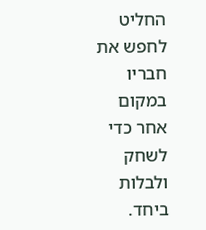החליט לחפש את חבריו במקום אחר כדי לשחק ולבלות ביחד.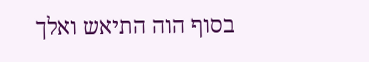בסוף הוה התיאש ואלך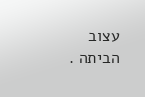עצוב הביתה .